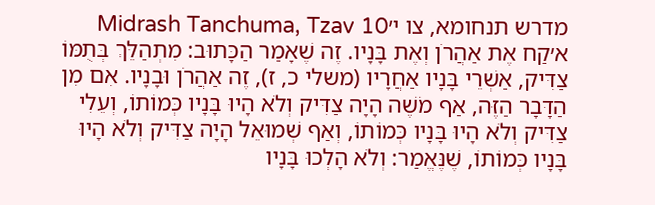מדרש תנחומא, צו י׳Midrash Tanchuma, Tzav 10
א׳קַח אֶת אַהֲרֹן וְאֶת בָּנָיו. זֶה שֶׁאָמַר הַכָּתוּב: מִתְהַלֵּךְ בְּתֻמּוֹ צַדִּיק, אַשְׁרֵי בָּנָיו אַחֲרָיו (משלי כ, ז), זֶה אַהֲרֹן וּבָנָיו. אִם מִן הַדָּבָר הַזֶּה, אַף מֹשֶׁה הָיָה צַדִּיק וְלֹא הָיוּ בָּנָיו כְּמוֹתוֹ, וְעֵלִי צַדִּיק וְלֹא הָיוּ בָּנָיו כְּמוֹתוֹ, וְאַף שְׁמוּאֵל הָיָה צַדִּיק וְלֹא הָיוּ בָּנָיו כְּמוֹתוֹ, שֶׁנֶּאֱמַר: וְלֹא הָלְכוּ בָּנָיו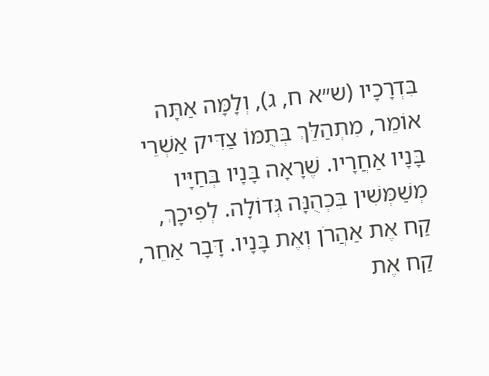בִּדְרָכָיו (ש״א ח, ג), וְלָמָּה אַתָּה אוֹמֵר, מִתְהַלֵּךְ בְּתֻמּוֹ צַדִּיק אַשְׁרֵי בָּנָיו אַחֲרָיו. שֶׁרָאָה בָּנָיו בְּחַיָּיו מְשַׁמְּשִׁין בִּכְהֻנָּה גְּדוֹלָה. לְפִיכָךְ, קַח אֶת אַהֲרֹן וְאֶת בָּנָיו. דָּבָר אַחֵר, קַח אֶת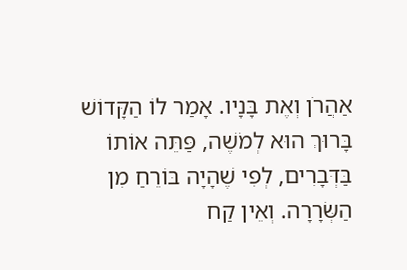אַהֲרֹן וְאֶת בָּנָיו. אָמַר לוֹ הַקָּדוֹשׁ בָּרוּךְ הוּא לְמֹשֶׁה, פַּתֵּה אוֹתוֹ בַּדְּבָרִים, לְפִי שֶׁהָיָה בּוֹרֵחַ מִן הַשְּׂרָרָה. וְאֵין קַח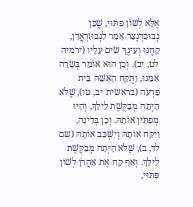אֶלָּא לְשׁוֹן פִּתּוּי, שֶׁכֵּן נְבוּכַדְנֶצַּר אָמַר לִנְבוּזַרְאֲדָן, קָחֶנּוּ וְעֵינֶךָ שִׂים עָלָיו (ירמיה לט, יב). וְכֵן הוּא אוֹמֵר בְּשָׂרָה אִמֵּנוּ, וַתֻּקַּח הָאִשָּׁה בֵּית פַּרְעֹה (בראשית יב, טו), שֶׁלֹּא הָיְתָה מְבַקֶּשֶׁת לֵילֵךְ, וְהָיוּ מְפַתִּין אוֹתָהּ. וְכֵן בְּדִינָה, וַיִּקַּח אוֹתָהּ וְיִשְׁכַּב אוֹתָהּ (שם לד, ב), שֶׁלֹּא הָיְתָה מְבַקֶּשֶׁת לֵילֵךְ. וְאַף קַח אֶת אַהֲרֹן לְשׁוֹן פִּתּוּי,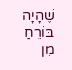שֶׁהָיָה בּוֹרֵחַ מִן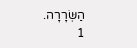הַשְּׂרָרָה.
1